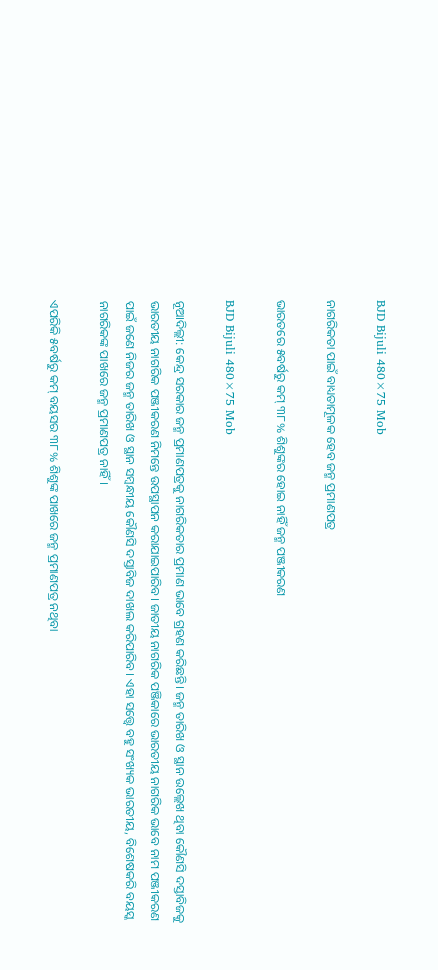BJD Bijuli 480×75 Mob

ନାଗରିକତା ପାଇଁ ବାଧ୍ୟତାମୂଳକ ହେବ ଜନ୍ମ ପ୍ରମାଣପତ୍ର

ଭାରତରେ ୫ବର୍ଷରୁ କମ୍ ୩୮% ଶିଶୁଙ୍କର ହୋଇ ନାହିଁ ଜନ୍ମ ପଞ୍ଜୀକରଣ

BJD Bijuli 480×75 Mob

ନୂଆଦିଲ୍ଲୀ: କେନ୍ଦ୍ର ସରକାର ଜନ୍ମ ପ୍ରମାଣପତ୍ରକୁ ନାଗରିକତାର ପ୍ରମାଣ ଭାବେ ଗ୍ରହଣ କରିଛନ୍ତି। ଜନ୍ମ ତାରିଖ ଓ ସ୍ଥାନ ଉଲ୍ଲେଖ ଥିବା କୌଣସି ଦସ୍ତାବିଜକୁ ଭାରତୀୟ ନାଗରିକ ପଞ୍ଜୀକରଣ ନିମନ୍ତେ ଉପସ୍ଥାପନ କରାଯାଇପାରିବ। ଜାତୀୟ ନାଗରିକ ପଞ୍ଜିକାରେ ଭାରତୀୟ ନାଗରିକ ଭାବେ ନାମ ପଞ୍ଜୀକରଣ ପାଇଁ ଜଣେ ନିଜର ଜନ୍ମ ତାରିଖ ଓ ସ୍ଥାନ ସମ୍ବନ୍ଧୀୟ କୌଣସି ଦସ୍ତାବିଜ ଦାଖଲ କରିପାରିବ। ଏହା ସତ୍ତ୍ବେ ବହୁ ସଂଖ୍ୟକ ଭାରତୀୟ, ବିଶେଷକରି ବୟସ୍କ ନାଗରିକଙ୍କ ପାଖରେ ଜନ୍ମ ପ୍ରମାଣପତ୍ର ନାହିଁ।

ଏପରିକି ୫ବର୍ଷରୁ କମ୍ ବୟସର ୩୮% ଶିଶୁଙ୍କ ପାଖରେ ଜନ୍ମ ପ୍ରମାଣପତ୍ର ନଥିବା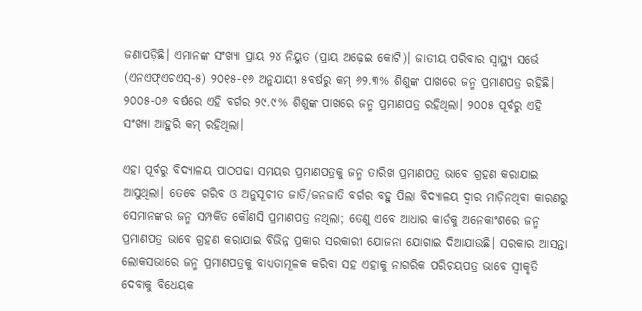ଜଣାପଡ଼ିଛି। ଏମାନଙ୍କ ସଂଖ୍ୟା ପ୍ରାୟ ୨୪ ନିୟୁତ (ପ୍ରାୟ ଅଢ଼େଇ କୋଟି)। ଜାତୀୟ ପରିବାର ସ୍ବାସ୍ଥ୍ୟ ସର୍ଭେ (ଏନଏଫ୍ଏଚଏସ୍‌-୫) ୨୦୧୫-୧୬ ଅନୁଯାୟୀ ୫ବର୍ଷରୁ କମ୍ ୬୨.୩% ଶିଶୁଙ୍କ ପାଖରେ ଜନ୍ମ ପ୍ରମାଣପତ୍ର ରହିଛି। ୨୦୦୫-୦୬ ବର୍ଷରେ ଏହି ବର୍ଗର ୨୯.୯% ଶିଶୁଙ୍କ ପାଖରେ ଜନ୍ମ ପ୍ରମାଣପତ୍ର ରହିଥିଲା। ୨୦୦୫ ପୂର୍ବରୁ ଏହି ସଂଖ୍ୟା ଆହୁରି କମ୍ ରହିଥିଲା।

ଏହା ପୂର୍ବରୁ ବିଦ୍ୟାଳୟ ପାଠପଢା ସମୟର ପ୍ରମାଣପତ୍ରକୁ ଜନ୍ମ ତାରିଖ ପ୍ରମାଣପତ୍ର ଭାବେ ଗ୍ରହଣ କରାଯାଇ ଆସୁଥିଲା। ତେବେ ଗରିବ ଓ ଅନୁସୂଚୀତ ଜାତି/ଜନଜାତି ବର୍ଗର ବହୁ ପିଲା ବିଦ୍ୟାଳୟ ଦ୍ବାର ମାଡ଼ିନଥିବା କାରଣରୁ ସେମାନଙ୍କର ଜନ୍ମ ସମ୍ପର୍କିତ କୌଣସି ପ୍ରମାଣପତ୍ର ନଥିଲା; ତେଣୁ ଏବେ ଆଧାର କାର୍ଡକୁ ଅନେକାଂଶରେ ଜନ୍ମ ପ୍ରମାଣପତ୍ର ଭାବେ ଗ୍ରହଣ କରାଯାଇ ବିଭିନ୍ନ ପ୍ରକାର ସରକାରୀ ଯୋଜନା ଯୋଗାଇ ଦିଆଯାଉଛି। ସରକାର ଆସନ୍ତା ଲୋକସଭାରେ ଜନ୍ମ ପ୍ରମାଣପତ୍ରକୁ ବାଧ୍ୟତାମୂଳକ କରିବା ସହ ଏହାକୁ ନାଗରିକ ପରିଚୟପତ୍ର ଭାବେ ସ୍ବୀକୃତି ଦେବାକୁ ବିଧେୟକ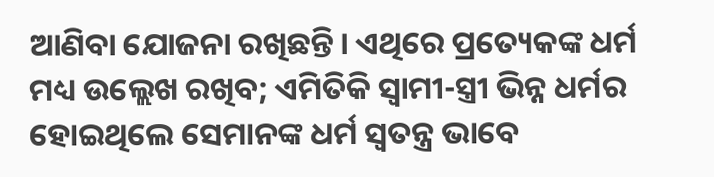ଆଣିବା ଯୋଜନା ରଖିଛନ୍ତି। ଏଥିରେ ପ୍ରତ୍ୟେକଙ୍କ ଧର୍ମ ମଧ୍ୟ ଉଲ୍ଲେଖ ରଖିବ; ଏମିତିକି ସ୍ବାମୀ-ସ୍ତ୍ରୀ ଭିନ୍ନ ଧର୍ମର ହୋଇଥିଲେ ସେମାନଙ୍କ ଧର୍ମ ସ୍ବତନ୍ତ୍ର ଭାବେ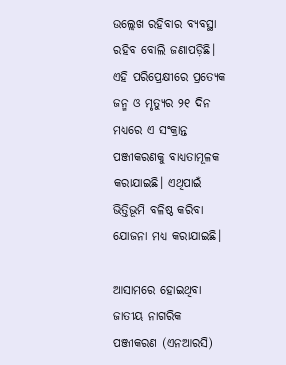ଉଲ୍ଲେଖ ରହିବାର ବ୍ୟବସ୍ଥା ରହିବ ବୋଲି ଜଣାପଡ଼ିଛି। ଏହି ପରିପ୍ରେକ୍ଷୀରେ ପ୍ରତ୍ୟେକ ଜନ୍ମ ଓ ମୃତ୍ୟୁର ୨୧ ଦିନ ମଧ୍ୟରେ ଏ ସଂକ୍ରାନ୍ତ ପଞ୍ଜୀକରଣକୁ ବାଧ୍ୟତାମୂଳକ କରାଯାଇଛି। ଏଥିପାଇଁ ଭିତ୍ତିଭୂମି ବଳିଷ୍ଠ କରିବା ଯୋଜନା ମଧ୍ୟ କରାଯାଇଛି।

ଆସାମରେ ହୋଇଥିବା ଜାତୀୟ ନାଗରିକ ପଞ୍ଜୀକରଣ (ଏନଆରସି)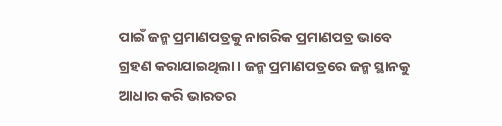ପାଇଁ ଜନ୍ମ ପ୍ରମାଣପତ୍ରକୁ ନାଗରିକ ପ୍ରମାଣପତ୍ର ଭାବେ ଗ୍ରହଣ କରାଯାଇଥିଲା। ଜନ୍ମ ପ୍ରମାଣପତ୍ରରେ ଜନ୍ମ ସ୍ଥାନକୁ ଆଧାର କରି ଭାରତର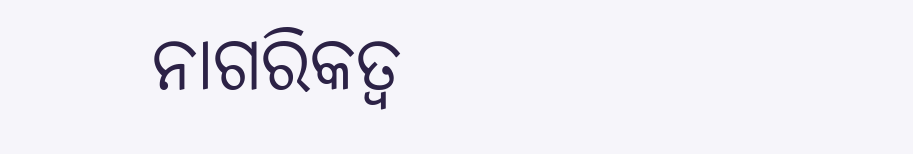ନାଗରିକତ୍ବ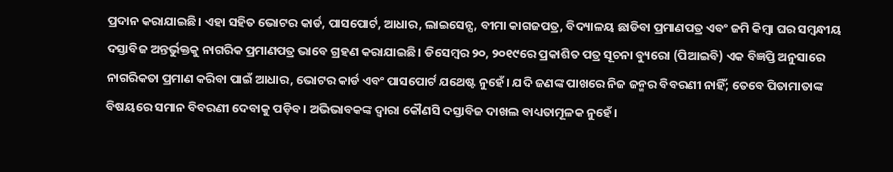ପ୍ରଦାନ କରାଯାଇଛି। ଏହା ସହିତ ଭୋଟର କାର୍ଡ, ପାସପୋର୍ଟ, ଆଧାର, ଲାଇସେନ୍ସ, ବୀମା କାଗଜପତ୍ର, ବିଦ୍ୟାଳୟ ଛାଡିବା ପ୍ରମାଣପତ୍ର ଏବଂ ଜମି କିମ୍ବା ଘର ସମ୍ବନ୍ଧୀୟ ଦସ୍ତାବିଜ ଅନ୍ତର୍ଭୁକ୍ତକୁ ନାଗରିକ ପ୍ରମାଣପତ୍ର ଭାବେ ଗ୍ରହଣ କରାଯାଇଛି। ଡିସେମ୍ବର ୨୦, ୨୦୧୯ରେ ପ୍ରକାଶିତ ପତ୍ର ସୂଚନା ବ୍ୟୁରୋ (ପିଆଇବି) ଏକ ବିଜ୍ଞପ୍ତି ଅନୁସାରେ ନାଗରିକତା ପ୍ରମାଣ କରିବା ପାଇଁ ଆଧାର, ଭୋଟର କାର୍ଡ ଏବଂ ପାସପୋର୍ଟ ଯଥେଷ୍ଟ ନୁହେଁ। ଯଦି ଜଣଙ୍କ ପାଖରେ ନିଜ ଜନ୍ମର ବିବରଣୀ ନାହିଁ; ତେବେ ପିତାମାତାଙ୍କ ବିଷୟରେ ସମାନ ବିବରଣୀ ଦେବାକୁ ପଡ଼ିବ। ଅଭିଭାବକଙ୍କ ଦ୍ୱାରା କୌଣସି ଦସ୍ତାବିଜ ଦାଖଲ ବାଧ୍ୟତାମୂଳକ ନୁହେଁ।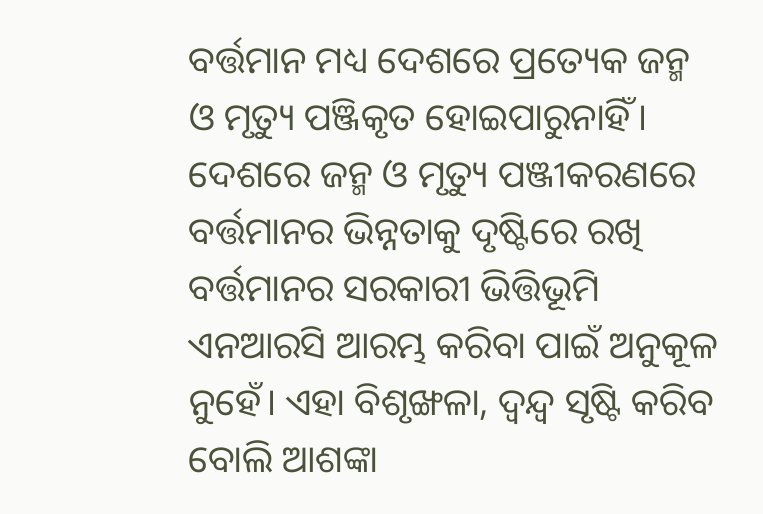ବର୍ତ୍ତମାନ ମଧ୍ୟ ଦେଶରେ ପ୍ରତ୍ୟେକ ଜନ୍ମ ଓ ମୃତ୍ୟୁ ପଞ୍ଜିକୃତ ହୋଇପାରୁନାହିଁ। ଦେଶରେ ଜନ୍ମ ଓ ମୃତ୍ୟୁ ପଞ୍ଜୀକରଣରେ ବର୍ତ୍ତମାନର ଭିନ୍ନତାକୁ ଦୃଷ୍ଟିରେ ରଖି ବର୍ତ୍ତମାନର ସରକାରୀ ଭିତ୍ତିଭୂମି ଏନଆରସି ଆରମ୍ଭ କରିବା ପାଇଁ ଅନୁକୂଳ ନୁହେଁ। ଏହା ବିଶୃଙ୍ଖଳା, ଦ୍ୱନ୍ଦ୍ୱ ସୃଷ୍ଟି କରିବ ବୋଲି ଆଶଙ୍କା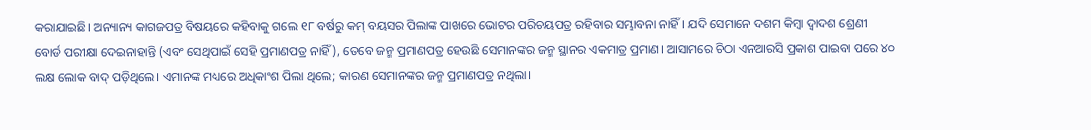କରାଯାଇଛି। ଅନ୍ୟାନ୍ୟ କାଗଜପତ୍ର ବିଷୟରେ କହିବାକୁ ଗଲେ ୧୮ ବର୍ଷରୁ କମ୍ ବୟସର ପିଲାଙ୍କ ପାଖରେ ଭୋଟର ପରିଚୟପତ୍ର ରହିବାର ସମ୍ଭାବନା ନାହିଁ। ଯଦି ସେମାନେ ଦଶମ କିମ୍ବା ଦ୍ୱାଦଶ ଶ୍ରେଣୀ ବୋର୍ଡ ପରୀକ୍ଷା ଦେଇନାହାନ୍ତି (ଏବଂ ସେଥିପାଇଁ ସେହି ପ୍ରମାଣପତ୍ର ନାହିଁ), ତେବେ ଜନ୍ମ ପ୍ରମାଣପତ୍ର ହେଉଛି ସେମାନଙ୍କର ଜନ୍ମ ସ୍ଥାନର ଏକମାତ୍ର ପ୍ରମାଣ। ଆସାମରେ ଚିଠା ଏନଆରସି ପ୍ରକାଶ ପାଇବା ପରେ ୪୦ ଲକ୍ଷ ଲୋକ ବାଦ୍ ପଡ଼ିଥିଲେ। ଏମାନଙ୍କ ମଧ୍ୟରେ ଅଧିକାଂଶ ପିଲା ଥିଲେ; କାରଣ ସେମାନଙ୍କର ଜନ୍ମ ପ୍ରମାଣପତ୍ର ନଥିଲା।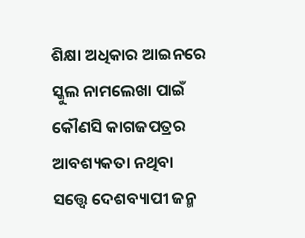ଶିକ୍ଷା ଅଧିକାର ଆଇନରେ ସ୍କୁଲ ନାମଲେଖା ପାଇଁ କୌଣସି କାଗଜପତ୍ରର ଆବଶ୍ୟକତା ନଥିବା ସତ୍ତ୍ୱେ ଦେଶବ୍ୟାପୀ ଜନ୍ମ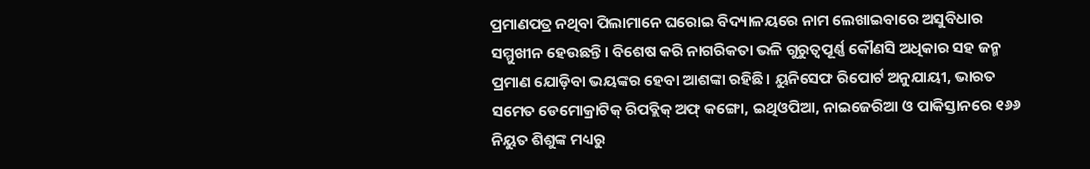ପ୍ରମାଣପତ୍ର ନଥିବା ପିଲାମାନେ ଘରୋଇ ବିଦ୍ୟାଳୟରେ ନାମ ଲେଖାଇବାରେ ଅସୁବିଧାର ସମ୍ମୁଖୀନ ହେଉଛନ୍ତି। ବିଶେଷ କରି ନାଗରିକତା ଭଳି ଗୁରୁତ୍ବପୂର୍ଣ୍ଣ କୌଣସି ଅଧିକାର ସହ ଜନ୍ମ ପ୍ରମାଣ ଯୋଡ଼ିବା ଭୟଙ୍କର ହେବା ଆଶଙ୍କା ରହିଛି। ୟୁନିସେଫ ରିପୋର୍ଟ ଅନୁଯାୟୀ, ଭାରତ ସମେତ ଡେମୋକ୍ରାଟିକ୍ ରିପବ୍ଲିକ୍ ଅଫ୍ କଙ୍ଗୋ, ଇଥିଓପିଆ, ନାଇଜେରିଆ ଓ ପାକିସ୍ତାନରେ ୧୬୬ ନିୟୁତ ଶିଶୁଙ୍କ ମଧ୍ୟରୁ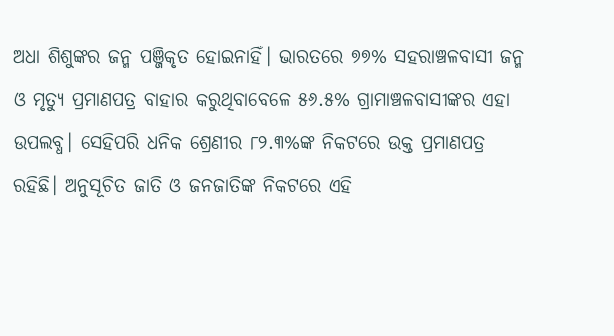ଅଧା ଶିଶୁଙ୍କର ଜନ୍ମ ପଞ୍ଜିକୃତ ହୋଇନାହିଁ। ଭାରତରେ ୭୭% ସହରାଞ୍ଚଳବାସୀ ଜନ୍ମ ଓ ମୃତ୍ୟୁ ପ୍ରମାଣପତ୍ର ବାହାର କରୁଥିବାବେଳେ ୫୬.୫% ଗ୍ରାମାଞ୍ଚଳବାସୀଙ୍କର ଏହା ଉପଲବ୍ଧ। ସେହିପରି ଧନିକ ଶ୍ରେଣୀର ୮୨.୩%ଙ୍କ ନିକଟରେ ଉକ୍ତ ପ୍ରମାଣପତ୍ର ରହିଛି। ଅନୁସୂଚିତ ଜାତି ଓ ଜନଜାତିଙ୍କ ନିକଟରେ ଏହି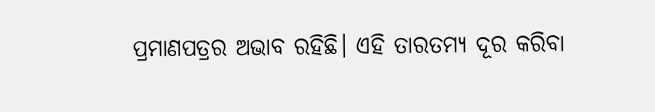ପ୍ରମାଣପତ୍ରର ଅଭାବ ରହିଛି। ଏହି ତାରତମ୍ୟ ଦୂର କରିବା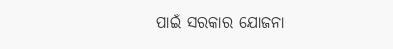ପାଇଁ ସରକାର ଯୋଜନା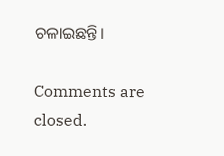ଚଳାଇଛନ୍ତି।

Comments are closed.